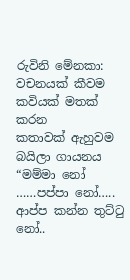රුවිනි මේනකා:
වචනයක් කීවම
කවියක් මතක් කරන
කතාවක් ඇහුවම
බයිලා ගායනය
“මම්මා නෝ ……පප්පා නෝ…..
ආප්ප කන්න තුට්ටු නෝ..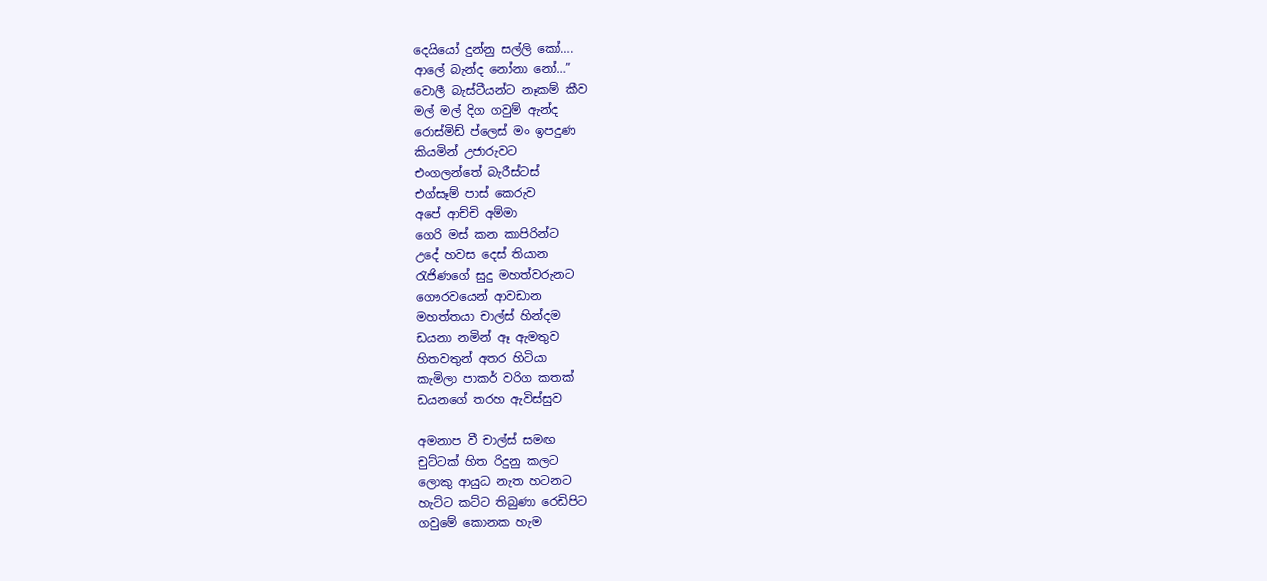දෙයියෝ දුන්නු සල්ලි කෝ….
ආලේ බැන්ද නෝනා නෝ…”
වොලී බැස්ටීයන්ට නෑකම් කීව
මල් මල් දිග ගවුම් ඇන්ද
රොස්මිඩ් ප්ලෙස් මං ඉපදුණ
කියමින් උජාරුවට
එංගලන්තේ බැරීස්ටස්
එග්සෑම් පාස් කෙරුව
අපේ ආච්චි අම්මා
ගෙරි මස් කන කාපිරින්ට
උදේ හවස දෙස් තියාන
රැජිණගේ සුදු මහත්වරුනට
ගෞරවයෙන් ආවඩාන
මහත්තයා චාල්ස් හින්දම
ඩයනා නමින් ඈ ඇමතුව
හිතවතුන් අතර හිටියා
කැමිලා පාකර් වරිග කතක්
ඩයනගේ තරහ ඇවිස්සුව

අමනාප වී චාල්ස් සමඟ
චුට්ටක් හිත රිදුනු කලට
ලොකු ආයුධ නැත හටනට
හැට්ට කට්ට තිබුණා රෙඩිපිට
ගවුමේ කොනක හැම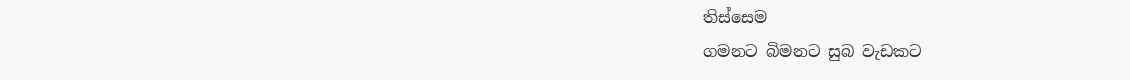තිස්සෙම
ගමනට බිමනට සුබ වැඩකට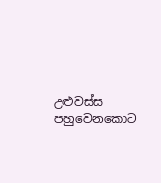උළුවස්ස පහුවෙනකොට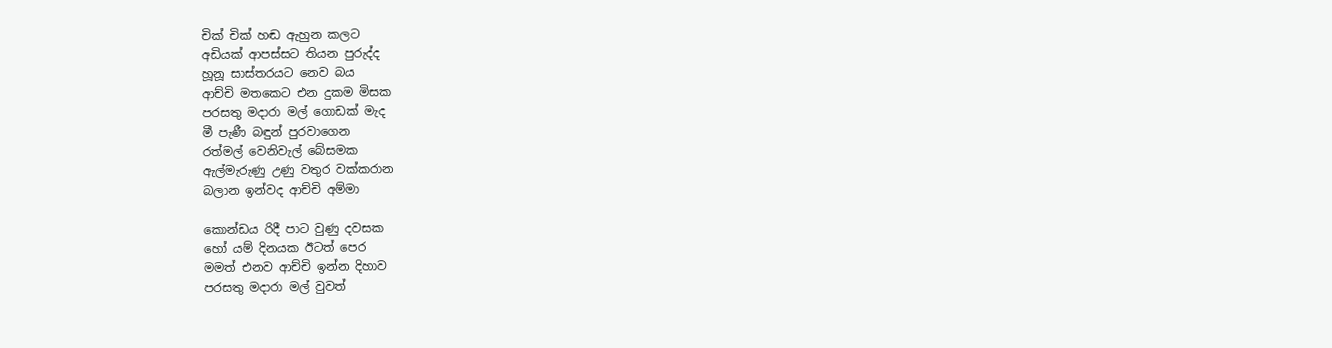චික් චික් හඬ ඇහුන කලට
අඩියක් ආපස්සට තියන පුරුද්ද
හූනූ සාස්තරයට නෙව බය
ආච්චි මතකෙට එන දුකම මිසක
පරසතු මදාරා මල් ගොඩක් මැද
මී පැණී බඳුන් පුරවාගෙන
රත්මල් වෙනිවැල් බේසමක
ඇල්මැරුණු උණු වතුර වක්කරාන
බලාන ඉන්වද ආච්චි අම්මා

කොන්ඩය රිදී පාට වුණු දවසක
හෝ යම් දිනයක ඊටත් පෙර
මමත් එනව ආච්චි ඉන්න දිහාව
පරසතු මදාරා මල් වුවත්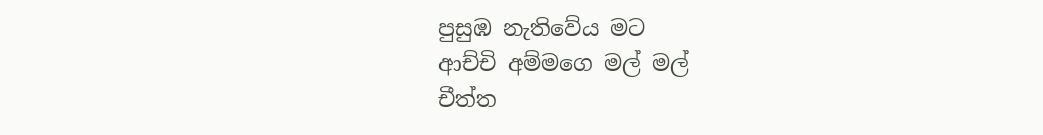පුසුඹ නැතිවේය මට
ආච්චි අම්මගෙ මල් මල්
චීත්ත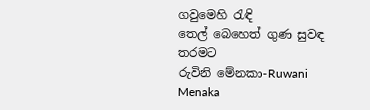ගවුමෙහි රැඳි
තෙල් බෙහෙත් ගුණ සුවඳ තරමට
රුවිනි මේනකා-Ruwani Menaka